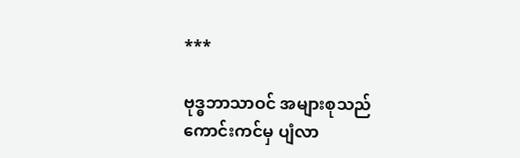***

ဗုဒ္ဓဘာသာဝင် အများစုသည် ကောင်းကင်မှ ပျံလာ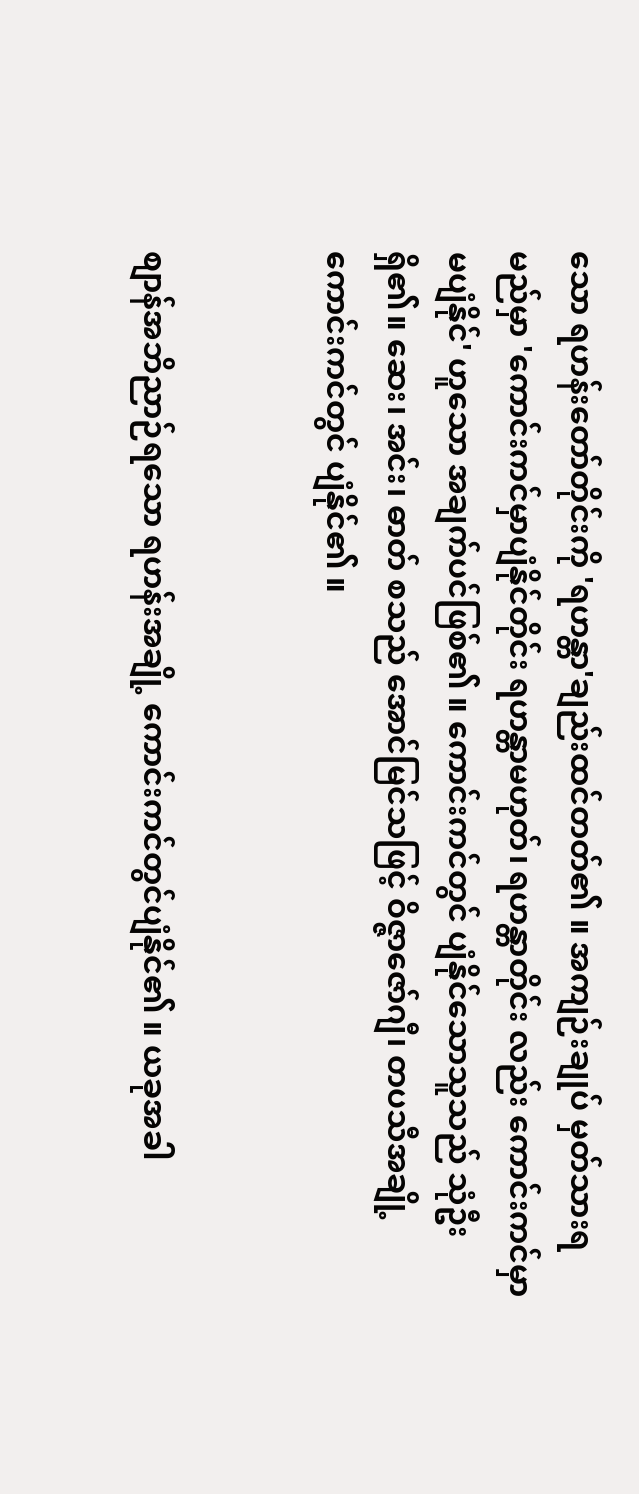သော ရဟန်းတော်တိုင်းကို 'ရဟန္တာ'ချည်းထင်တတ်၏ ။ အကျဉ်းချုပ် မှတ်သားရမည်မှာ 'ကောင်းကင်မှာပျံနိုင်တိုင်း ရဟန္တာမဟုတ်၊ ရဟန္တာတိုင်း လည်း ကောင်းကင်မှာ မပျံနိုင်' ဟူသော အချက်ပင်ဖြစ်၏ ။ ကောင်းကင်တွင် ပျံနိုင်သောသူသည် သုံဦးရှိ၏။ ဆေး၊ အင်း၊ ဓာတ် စသည် အောင်မြင်သဖြင့် ဝိဇ္ဇာဇော်ဂျီ၊ တပသီအချို့ ကောင်းကင်တွင် ပျံနိုင်၏ ။


စျာန်အဘိညာဉ်ရသော ရဟန်းအချို့ ကောင်းကင်တွင်ပျံနိုင်၏ ။ ယခုအခါ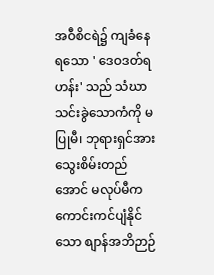အဝီစိငရဲ၌ ကျခံနေရသော ' ဒေဝဒတ်ရဟန်း' သည် သံဃာသင်းခွဲသောကံကို မပြုမီ၊ ဘုရားရှင်အား သွေးစိမ်းတည်အောင် မလုပ်မီက ကောင်းကင်ပျံနိုင်သော စျာန်အဘိဉာဉ်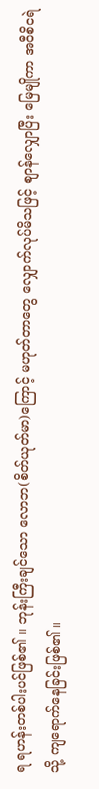ရ ရဟန်းတစ်ပါးပင်ဖြစ်၏ ။ ဘုန်းကြီးချင်သော လောဘ(စိတ်ယုတ်မာ)ကြောင့် မဟုတ်တာတွေ လျှောက်လုပ်မိသဖြင့် စျာန်လျှောပြီး မြေမျိုကာ အဝီစိငရဲသို့ ကျရောက်နေခြင်းဖြစ်၏ ။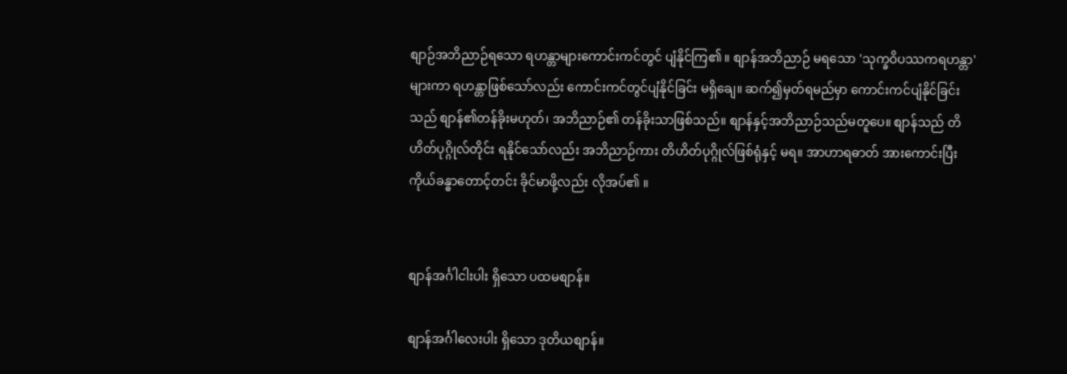စျာဉ်အဘိညာဉ်ရသော ရဟန္တာများကောင်းကင်တွင် ပျံနိုင်ကြ၏ ။ စျာန်အဘိညာဉ် မရသော 'သုက္ခဝိပဿကရဟန္တာ' များကာ ရဟန္တာဖြစ်သော်လည်း ကောင်းကင်တွင်ပျံနိုင်ခြင်း မရှိချေ။ ဆက်၍မှတ်ရမည်မှာ ကောင်းကင်ပျံနိုင်ခြင်းသည် စျာန်၏တန်ခိုးမဟုတ်၊ အဘိညာဉ်၏ တန်ခိုးသာဖြစ်သည်။ စျာန်နှင့်အဘိညာဉ်သည်မတူပေ။ စျာန်သည် တိဟိတ်ပုဂ္ဂိုလ်တိုင်း ရနိုင်သော်လည်း အဘိညာဉ်ကား တိဟိတ်ပုဂ္ဂိုလ်ဖြစ်ရုံနှင့် မရ။ အာဟာရဓာတ် အားကောင်းပြီး ကိုယ်ခန္ဓာတောင့်တင်း ခိုင်မာဖို့လည်း လိုအပ်၏ ။


စျာန်အင်္ဂါငါးပါး ရှိသော ပထမစျာန်။

စျာန်အင်္ဂါလေးပါး ရှိသော ဒုတိယစျာန်။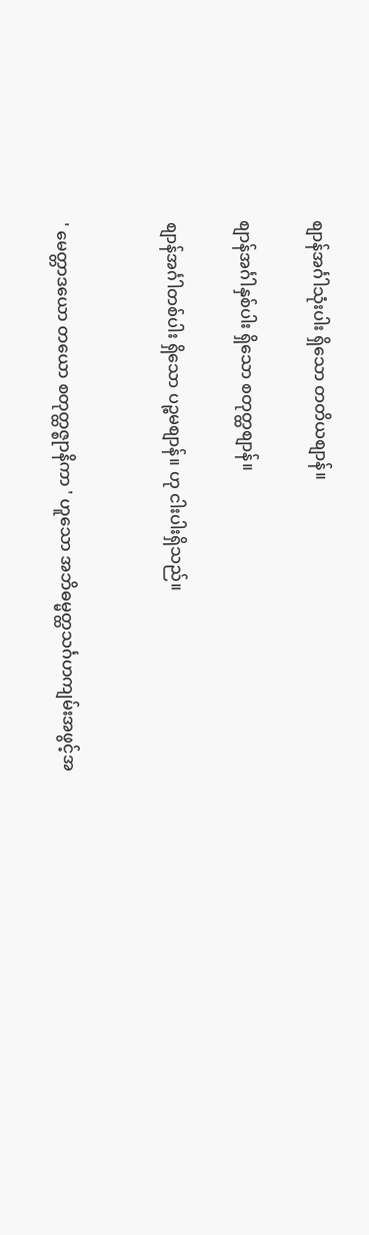စျာန်အင်္ဂါသုံးပါး ရှိသော တတိယစျာန်။

စျာန်အင်္ဂါနှစ်ပါး ရှိသော စတုတ္ထစျာန်။

စျာန်အင်္ဂါတစ်ပါး ရှိသော ပဉ္စမစျာန်။ ဟု ငါးပါးရှိသည်။


' မေတ္တာဒယော တယော စတုတ္ထဇ္စုာနိကာ ' ဟူသော အဘိဓမ္မတ္ထသင်္ဂဟကျမ်းအဖွင့်အ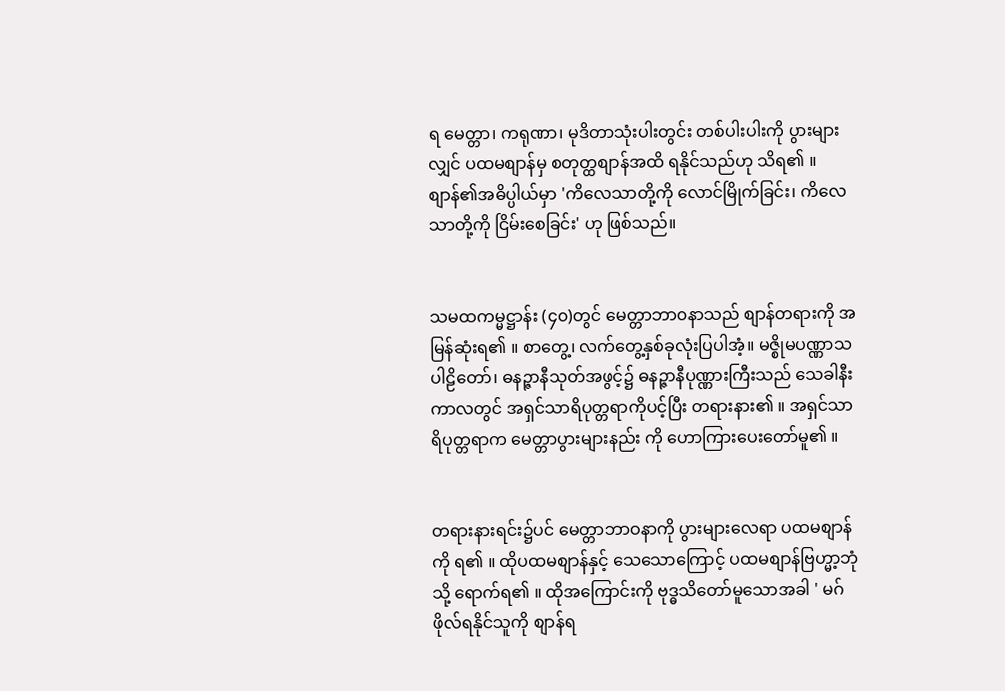ရ မေတ္တာ၊ ကရုဏာ၊ မုဒိတာသုံးပါးတွင်း တစ်ပါးပါးကို ပွားများလျှင် ပထမစျာန်မှ စတုတ္ထစျာန်အထိ ရနိုင်သည်ဟု သိရ၏ ။ စျာန်၏အဓိပ္ပါယ်မှာ 'ကိလေသာတို့ကို လောင်မြိုက်ခြင်း၊ ကိလေသာတို့ကို ငြိမ်းစေခြင်း' ဟု ဖြစ်သည်။


သမထကမ္မဋ္ဌာန်း (၄၀)တွင် မေတ္တာဘာ၀နာသည် စျာန်တရားကို အမြန်ဆုံးရ၏ ။ စာတွေ့၊ လက်တွေ့နှစ်ခုလုံးပြပါအံ့။ မဇ္စိုမပဏ္ဏာသပါဠိတော်၊ ဓနဉ္ဇာနီသုတ်အဖွင့်၌ ဓနဉ္ဇာနီပုဏ္ဏားကြီးသည် သေခါနီး ကာလတွင် အရှင်သာရိပုတ္တရာကိုပင့်ပြီး တရားနား၏ ။ အရှင်သာရိပုတ္တရာက မေတ္တာပွားများနည်း ကို ဟောကြားပေးတော်မူ၏ ။


တရားနားရင်း၌ပင် မေတ္တာဘာဝနာကို ပွားများလေရာ ပထမစျာန်ကို ရ၏ ။ ထိုပထမစျာန်နှင့် သေသောကြောင့် ပထမစျာန်ဗြဟ္မာ့ဘုံသို့ ရောက်ရ၏ ။ ထိုအကြောင်းကို ဗုဒ္ဓသိတော်မူသောအခါ ' မဂ်ဖိုလ်ရနိုင်သူကို စျာန်ရ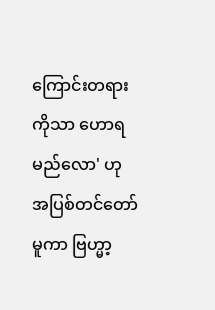ကြောင်းတရားကိုသာ ဟောရမည်လော' ဟု အပြစ်တင်တော်မူကာ ဗြဟ္မာ့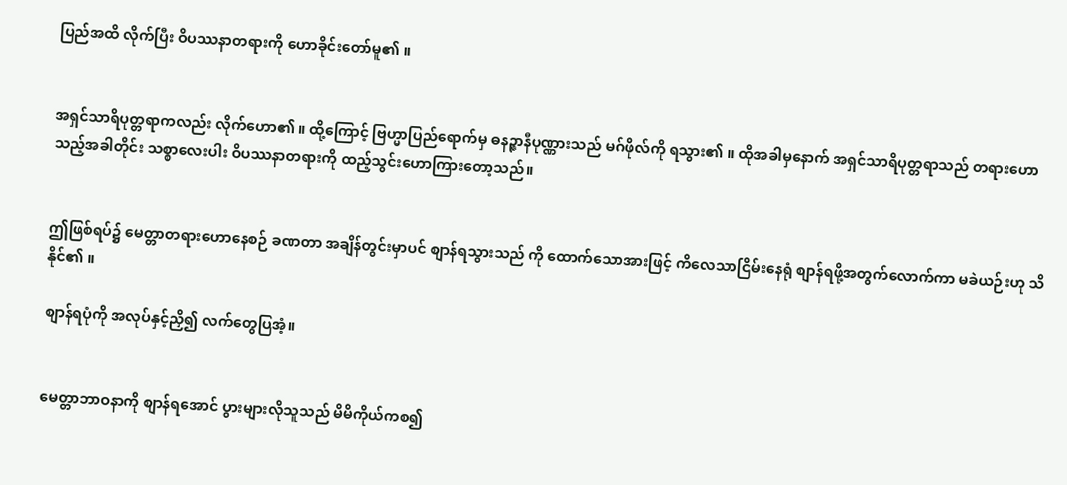ပြည်အထိ လိုက်ပြီး ဝိပဿနာတရားကို ဟောခိုင်းတော်မူ၏ ။


အရှင်သာရိပုတ္တရာကလည်း လိုက်ဟော၏ ။ ထို့ကြောင့် ဗြဟ္မာပြည်ရောက်မှ ဓနဉ္ဇာနီပုဏ္ဏားသည် မဂ်ဖိုလ်ကို ရသွား၏ ။ ထိုအခါမှနောက် အရှင်သာရိပုတ္တရာသည် တရားဟောသည့်အခါတိုင်း သစ္စာလေးပါး ဝိပဿနာတရားကို ထည့်သွင်းဟောကြားတော့သည်။


ဤဖြစ်ရပ်၌ မေတ္တာတရားဟောနေစဉ် ခဏတာ အချိန်တွင်းမှာပင် စျာန်ရသွားသည် ကို ထောက်သောအားဖြင့် ကိလေသာငြိမ်းနေရုံ စျာန်ရဖို့အတွက်လောက်ကာ မခဲယဉ်းဟု သိနိုင်၏ ။

စျာန်ရပုံကို အလုပ်နှင့်ညှိ၍ လက်တွေပြအံ့။


မေတ္တာဘာဝနာကို စျာန်ရအောင် ပွားများလိုသူသည် မိမိကိုယ်ကစ၍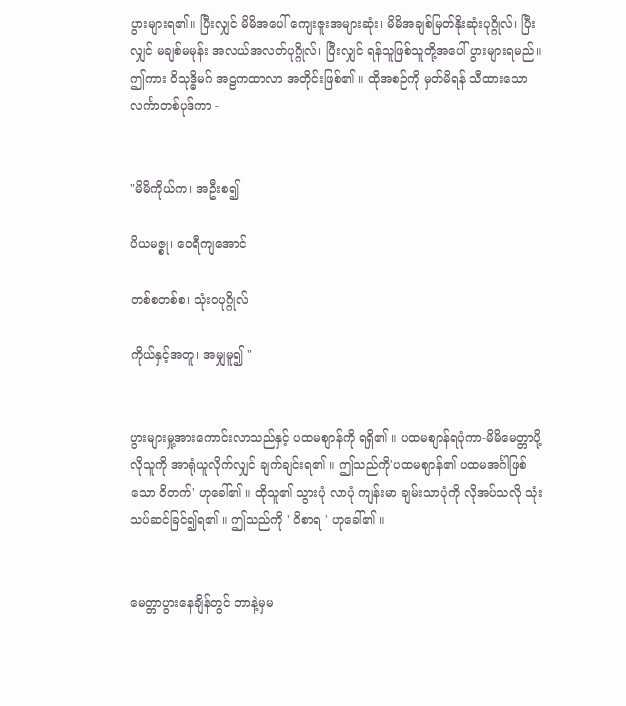ပွားများရ၏။ ပြီးလျှင် မိမိအပေါ် ကျေးဇူးအများဆုံး၊ မိမိအချစ်မြတ်နိုးဆုံးပုဂ္ဂိုလ်၊ ပြီးလျှင် မချစ်မမုန်း အလယ်အလတ်ပုဂ္ဂိုလ်၊ ပြီးလျှင် ရန်သူဖြစ်သူတို့အပေါ် ပွားများရမည်။ ဤကား ဝိသုဒ္ဓိမဂ် အဠကထာလာ အတိုင်းဖြစ်၏ ။ ထိုအစဉ်ကို မှတ်မိရန် သီထားသော လင်္ကာတစ်ပုဒ်ကာ -


"မိမိကိုယ်က၊ အဦးစ၍

ပိယမဇ္စု၊ ဝေရီကျအောင်

တစ်စတစ်စ၊ သုံးဝပုဂ္ဂိုလ်

ကိုယ်နှင့်အတူ၊ အမျှမူ၍ "


ပွားများမှု့အားကောင်းလာသည်နှင့် ပထမစျာန်ကို ရရှိ၏ ။ ပထမစျာန်ရပုံကာ-မိမိမေတ္တာပို့လိုသူကို အာရုံယူလိုက်လျှင် ချက်ချင်းရ၏ ။ ဤသည်ကို'ပထမစျာန်၏ ပထမအင်္ဂါဖြစ်သော ဝိတက်' ဟုခေါ်၏ ။ ထိုသူ၏ သွားပုံ လာပုံ ကျန်းမာ ချမ်းသာပုံကို လိုအပ်သလို သုံးသပ်ဆင်ခြင်၍ရ၏ ။ ဤသည်ကို ' ဝိစာရ ' ဟုခေါ်၏ ။


မေတ္တာပွားနေချိန်တွင် ဘာနဲ့မှမ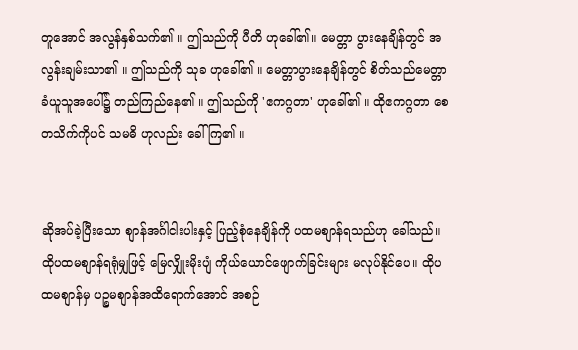တူအောင် အလွန်နှစ်သက်၏ ။ ဤသည်ကို ပီတိ ဟုခေါ်၏။ မေတ္တာ ပွားနေချိန်တွင် အလွန်းချမ်းသာ၏ ။ ဤသည်ကို သုခ ဟုခေါ်၏ ။ မေတ္တာပွားနေချိန်တွင် စိတ်သည်မေတ္တာခံယူသူအပေါ်၌ တည်ကြည်နေ၏ ။ ဤသည်ကို 'ဧကဂ္ဂတာ' ဟုခေါ်၏ ။ ထိုဧကဂ္ဂတာ စေတသိက်ကိုပင် သမဓိ ဟုလည်း ခေါ်ကြ၏ ။


ဆိုအပ်ခဲ့ပြီးသော စျာန်အင်္ဂါငါးပါးနှင့် ပြည့်စုံနေချိန်ကို ပထမစျာန်ရသည်ဟု ခေါ်သည်။ ထိုပထမစျာန်ရရုံမျှဖြင့် မြေလျှိုးမိုးပျံ ကိုယ်ယောင်ဖျောက်ခြင်းများ မလုပ်နိုင်ပေ။ ထိုပထမစျာန်မှ ပဉ္စမစျာန်အထိရောက်အောင် အစဉ်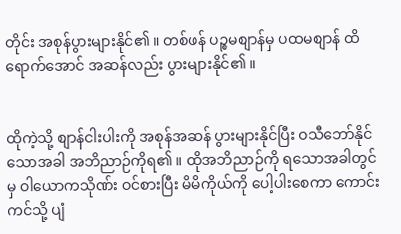တိုင်း အစုန်ပွားများနိုင်၏ ။ တစ်ဖန် ပဉ္စမစျာန်မှ ပထမစျာန် ထိရောက်အောင် အဆန်လည်း ပွားများနိုင်၏ ။


ထိုကဲ့သို့ စျာန်ငါးပါးကို အစုန်အဆန် ပွားများနိုင်ပြီး ဝသီဘော်နိုင်သောအခါ အဘိညာဉ်ကိုရ၏ ။ ထိုအဘိညာဉ်ကို ရသောအခါတွင်မှ ဝါယောကသိုဏ်း ဝင်စားပြီး မိမိကိုယ်ကို ပေါ့ပါးစေကာ ကောင်းကင်သို့ ပျံ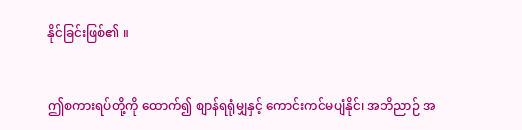နိုင်ခြင်းဖြစ်၏ ။


ဤစကားရပ်တို့ကို ထောက်၍ စျာန်ရရုံမျှနှင့် ကောင်းကင်မပျံနိုင်၊ အဘိညာဉ် အ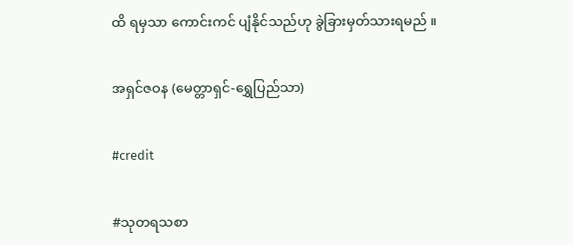ထိ ရမှသာ ကောင်းကင် ပျံနိုင်သည်ဟု ခွဲခြားမှတ်သားရမည် ။


အရှင်ဇဝန (မေတ္တာရှင်-ရွှေပြည်သာ)


#credit


#သုတရသစာ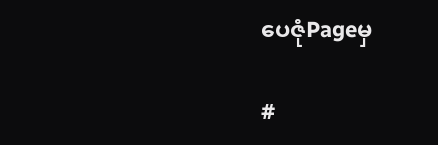ပေဇုံPageမှ

#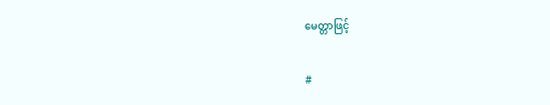မေတ္တာဖြင့်

#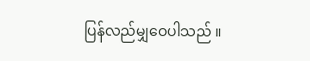ပြန်လည်မျှဝေပါသည် ။